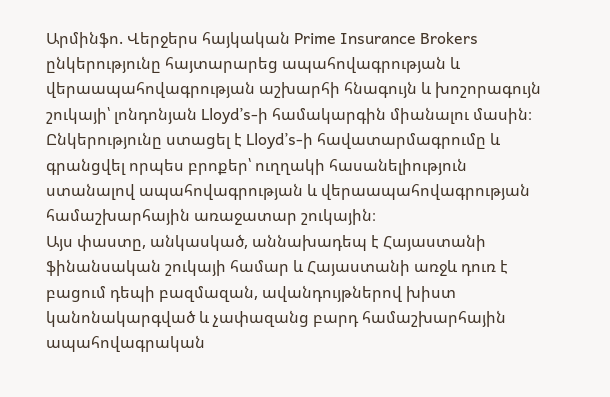Արմինֆո. Վերջերս հայկական Prime Insurance Brokers ընկերությունը հայտարարեց ապահովագրության և վերաապահովագրության աշխարհի հնագույն և խոշորագույն շուկայի՝ լոնդոնյան Lloyd’s-ի համակարգին միանալու մասին։ Ընկերությունը ստացել է Lloyd’s-ի հավատարմագրումը և գրանցվել որպես բրոքեր՝ ուղղակի հասանելիություն ստանալով ապահովագրության և վերաապահովագրության համաշխարհային առաջատար շուկային։
Այս փաստը, անկասկած, աննախադեպ է Հայաստանի ֆինանսական շուկայի համար և Հայաստանի առջև դուռ է բացում դեպի բազմազան, ավանդույթներով խիստ կանոնակարգված և չափազանց բարդ համաշխարհային ապահովագրական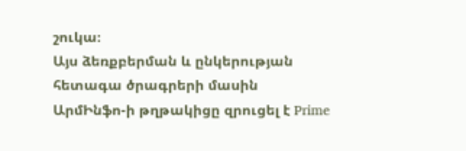շուկա։
Այս ձեռքբերման և ընկերության հետագա ծրագրերի մասին ԱրմԻնֆո-ի թղթակիցը զրուցել է Prime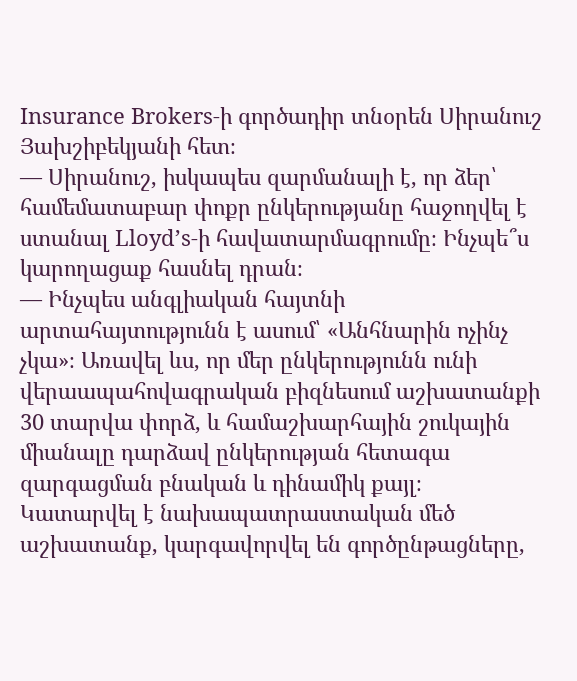Insurance Brokers-ի գործադիր տնօրեն Սիրանուշ Յախշիբեկյանի հետ։
— Սիրանուշ, իսկապես զարմանալի է, որ ձեր՝ համեմատաբար փոքր ընկերությանը հաջողվել է ստանալ Lloyd’s-ի հավատարմագրումը։ Ինչպե՞ս կարողացաք հասնել դրան։
— Ինչպես անգլիական հայտնի արտահայտությունն է ասում՝ «Անհնարին ոչինչ չկա»։ Առավել ևս, որ մեր ընկերությունն ունի վերաապահովագրական բիզնեսում աշխատանքի 30 տարվա փորձ, և համաշխարհային շուկային միանալը դարձավ ընկերության հետագա զարգացման բնական և դինամիկ քայլ։
Կատարվել է նախապատրաստական մեծ աշխատանք, կարգավորվել են գործընթացները,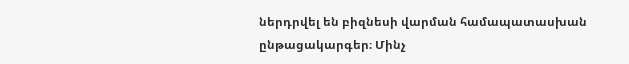ներդրվել են բիզնեսի վարման համապատասխան ընթացակարգեր։ Մինչ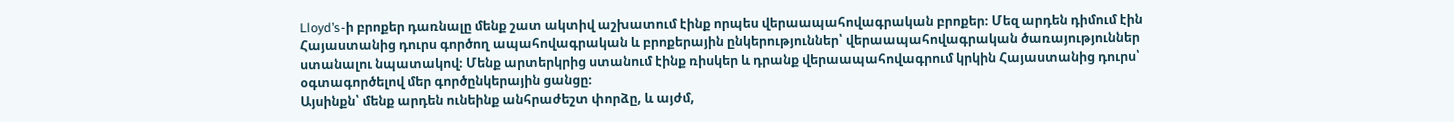Lloyd’s-ի բրոքեր դառնալը մենք շատ ակտիվ աշխատում էինք որպես վերաապահովագրական բրոքեր։ Մեզ արդեն դիմում էին Հայաստանից դուրս գործող ապահովագրական և բրոքերային ընկերություններ՝ վերաապահովագրական ծառայություններ ստանալու նպատակով։ Մենք արտերկրից ստանում էինք ռիսկեր և դրանք վերաապահովագրում կրկին Հայաստանից դուրս՝ օգտագործելով մեր գործընկերային ցանցը։
Այսինքն՝ մենք արդեն ունեինք անհրաժեշտ փորձը, և այժմ,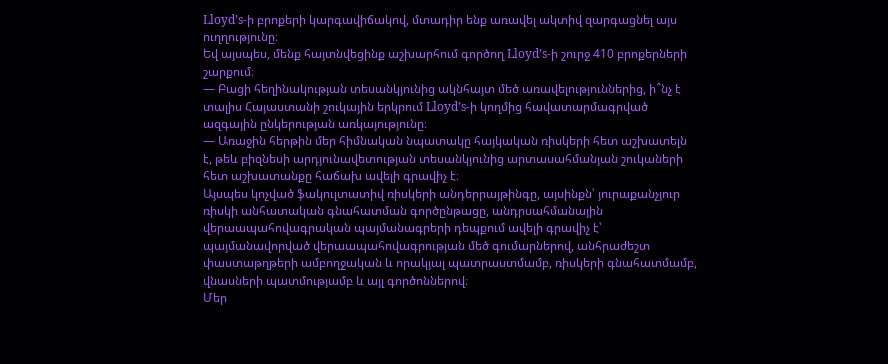Lloyd’s-ի բրոքերի կարգավիճակով, մտադիր ենք առավել ակտիվ զարգացնել այս ուղղությունը։
Եվ այսպես, մենք հայտնվեցինք աշխարհում գործող Lloyd’s-ի շուրջ 410 բրոքերների շարքում։
— Բացի հեղինակության տեսանկյունից ակնհայտ մեծ առավելություններից, ի՞նչ է տալիս Հայաստանի շուկային երկրում Lloyd’s-ի կողմից հավատարմագրված ազգային ընկերության առկայությունը։
— Առաջին հերթին մեր հիմնական նպատակը հայկական ռիսկերի հետ աշխատելն է, թեև բիզնեսի արդյունավետության տեսանկյունից արտասահմանյան շուկաների հետ աշխատանքը հաճախ ավելի գրավիչ է։
Այսպես կոչված ֆակուլտատիվ ռիսկերի անդերրայթինգը, այսինքն՝ յուրաքանչյուր ռիսկի անհատական գնահատման գործընթացը, անդրսահմանային վերաապահովագրական պայմանագրերի դեպքում ավելի գրավիչ է՝ պայմանավորված վերաապահովագրության մեծ գումարներով, անհրաժեշտ փաստաթղթերի ամբողջական և որակյալ պատրաստմամբ, ռիսկերի գնահատմամբ, վնասների պատմությամբ և այլ գործոններով։
Մեր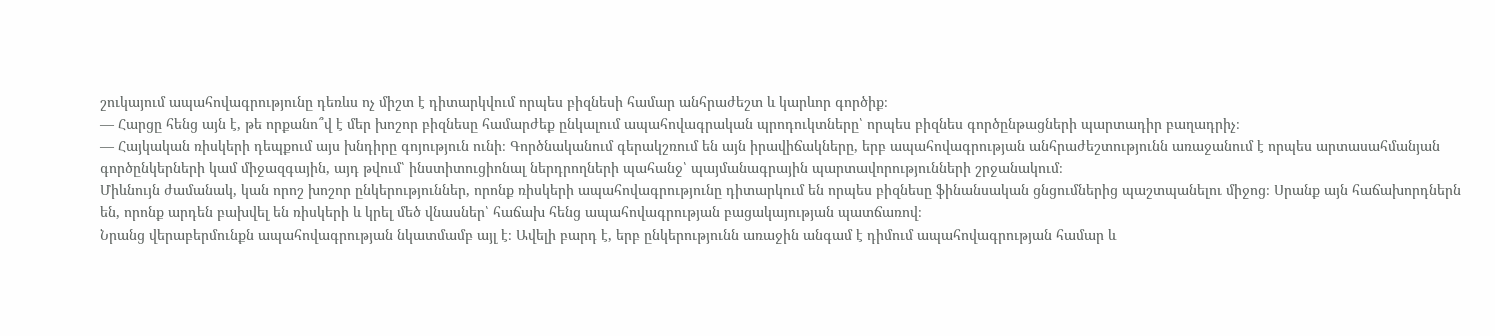շուկայում ապահովագրությունը դեռևս ոչ միշտ է դիտարկվում որպես բիզնեսի համար անհրաժեշտ և կարևոր գործիք։
— Հարցը հենց այն է, թե որքանո՞վ է մեր խոշոր բիզնեսը համարժեք ընկալում ապահովագրական պրոդուկտները՝ որպես բիզնես գործընթացների պարտադիր բաղադրիչ։
— Հայկական ռիսկերի դեպքում այս խնդիրը գոյություն ունի։ Գործնականում գերակշռում են այն իրավիճակները, երբ ապահովագրության անհրաժեշտությունն առաջանում է որպես արտասահմանյան գործընկերների կամ միջազգային, այդ թվում՝ ինստիտուցիոնալ ներդրողների պահանջ՝ պայմանագրային պարտավորությունների շրջանակում։
Միևնույն ժամանակ, կան որոշ խոշոր ընկերություններ, որոնք ռիսկերի ապահովագրությունը դիտարկում են որպես բիզնեսը ֆինանսական ցնցումներից պաշտպանելու միջոց։ Սրանք այն հաճախորդներն են, որոնք արդեն բախվել են ռիսկերի և կրել մեծ վնասներ՝ հաճախ հենց ապահովագրության բացակայության պատճառով։
Նրանց վերաբերմունքն ապահովագրության նկատմամբ այլ է։ Ավելի բարդ է, երբ ընկերությունն առաջին անգամ է դիմում ապահովագրության համար և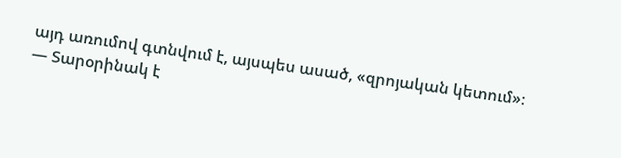այդ առումով գտնվում է, այսպես ասած, «զրոյական կետում»։
— Տարօրինակ է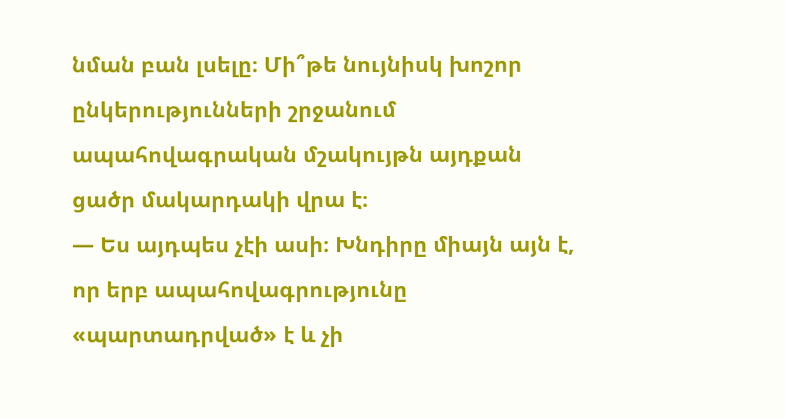նման բան լսելը։ Մի՞թե նույնիսկ խոշոր ընկերությունների շրջանում ապահովագրական մշակույթն այդքան ցածր մակարդակի վրա է։
— Ես այդպես չէի ասի։ Խնդիրը միայն այն է, որ երբ ապահովագրությունը «պարտադրված» է և չի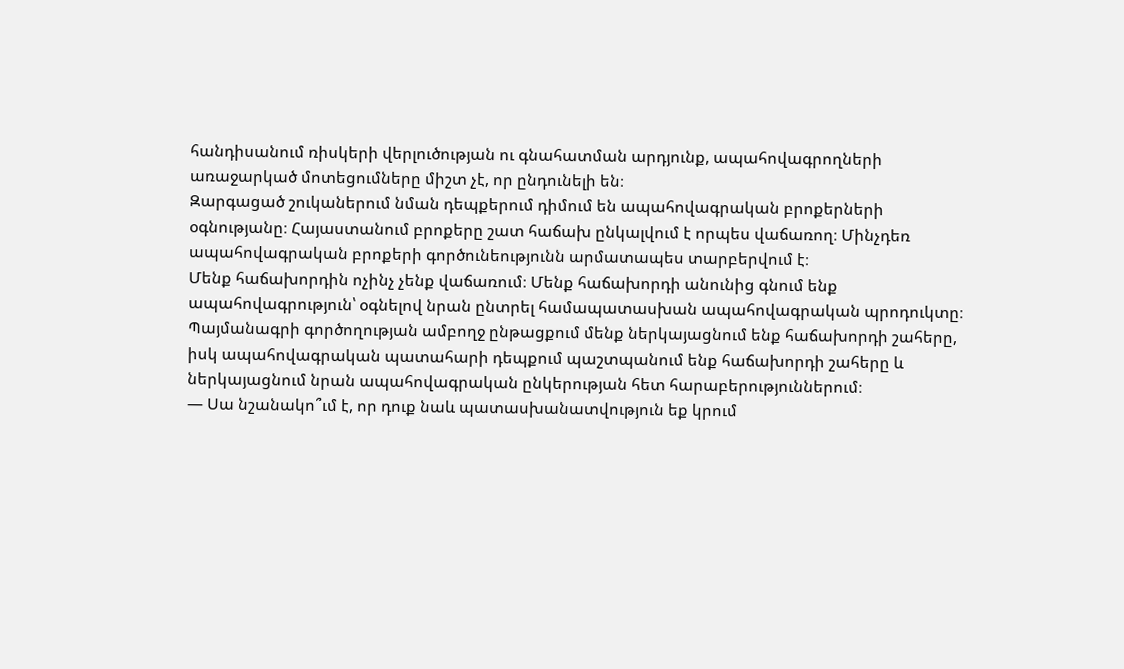հանդիսանում ռիսկերի վերլուծության ու գնահատման արդյունք, ապահովագրողների առաջարկած մոտեցումները միշտ չէ, որ ընդունելի են։
Զարգացած շուկաներում նման դեպքերում դիմում են ապահովագրական բրոքերների օգնությանը։ Հայաստանում բրոքերը շատ հաճախ ընկալվում է որպես վաճառող։ Մինչդեռ ապահովագրական բրոքերի գործունեությունն արմատապես տարբերվում է։
Մենք հաճախորդին ոչինչ չենք վաճառում։ Մենք հաճախորդի անունից գնում ենք ապահովագրություն՝ օգնելով նրան ընտրել համապատասխան ապահովագրական պրոդուկտը։ Պայմանագրի գործողության ամբողջ ընթացքում մենք ներկայացնում ենք հաճախորդի շահերը, իսկ ապահովագրական պատահարի դեպքում պաշտպանում ենք հաճախորդի շահերը և ներկայացնում նրան ապահովագրական ընկերության հետ հարաբերություններում։
— Սա նշանակո՞ւմ է, որ դուք նաև պատասխանատվություն եք կրում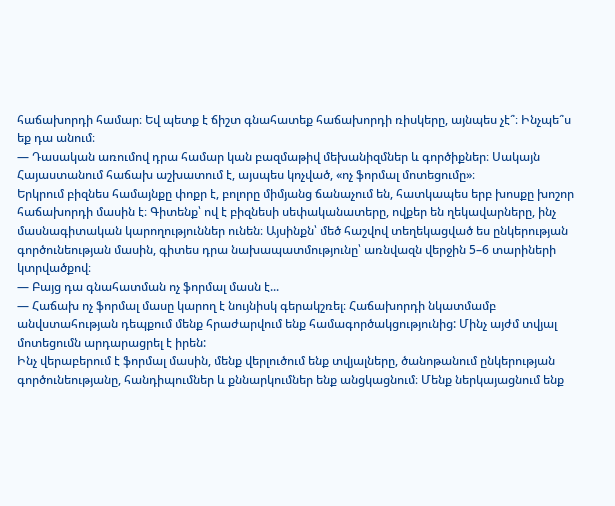հաճախորդի համար։ Եվ պետք է ճիշտ գնահատեք հաճախորդի ռիսկերը, այնպես չէ՞։ Ինչպե՞ս եք դա անում։
— Դասական առումով դրա համար կան բազմաթիվ մեխանիզմներ և գործիքներ։ Սակայն Հայաստանում հաճախ աշխատում է, այսպես կոչված, «ոչ ֆորմալ մոտեցումը»։
Երկրում բիզնես համայնքը փոքր է, բոլորը միմյանց ճանաչում են, հատկապես երբ խոսքը խոշոր հաճախորդի մասին է։ Գիտենք՝ ով է բիզնեսի սեփականատերը, ովքեր են ղեկավարները, ինչ մասնագիտական կարողություններ ունեն։ Այսինքն՝ մեծ հաշվով տեղեկացված ես ընկերության գործունեության մասին, գիտես դրա նախապատմությունը՝ առնվազն վերջին 5–6 տարիների կտրվածքով։
— Բայց դա գնահատման ոչ ֆորմալ մասն է...
— Հաճախ ոչ ֆորմալ մասը կարող է նույնիսկ գերակշռել։ Հաճախորդի նկատմամբ անվստահության դեպքում մենք հրաժարվում ենք համագործակցությունից: Մինչ այժմ տվյալ մոտեցումն արդարացրել է իրեն:
Ինչ վերաբերում է ֆորմալ մասին, մենք վերլուծում ենք տվյալները, ծանոթանում ընկերության գործունեությանը, հանդիպումներ և քննարկումներ ենք անցկացնում։ Մենք ներկայացնում ենք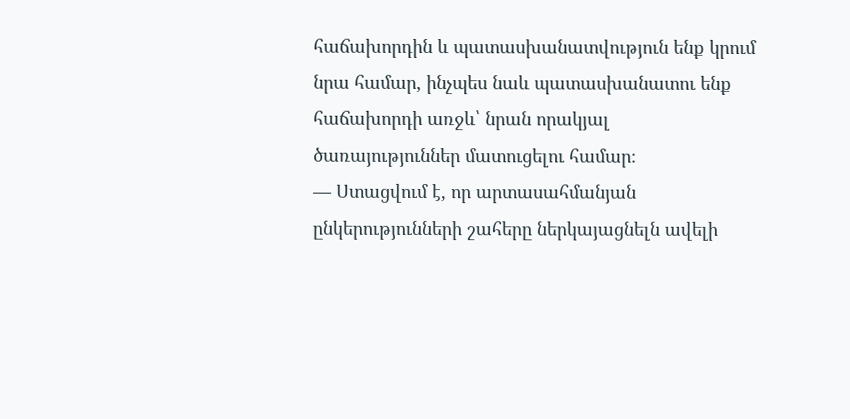հաճախորդին և պատասխանատվություն ենք կրում նրա համար, ինչպես նաև պատասխանատու ենք հաճախորդի առջև՝ նրան որակյալ ծառայություններ մատուցելու համար։
— Ստացվում է, որ արտասահմանյան ընկերությունների շահերը ներկայացնելն ավելի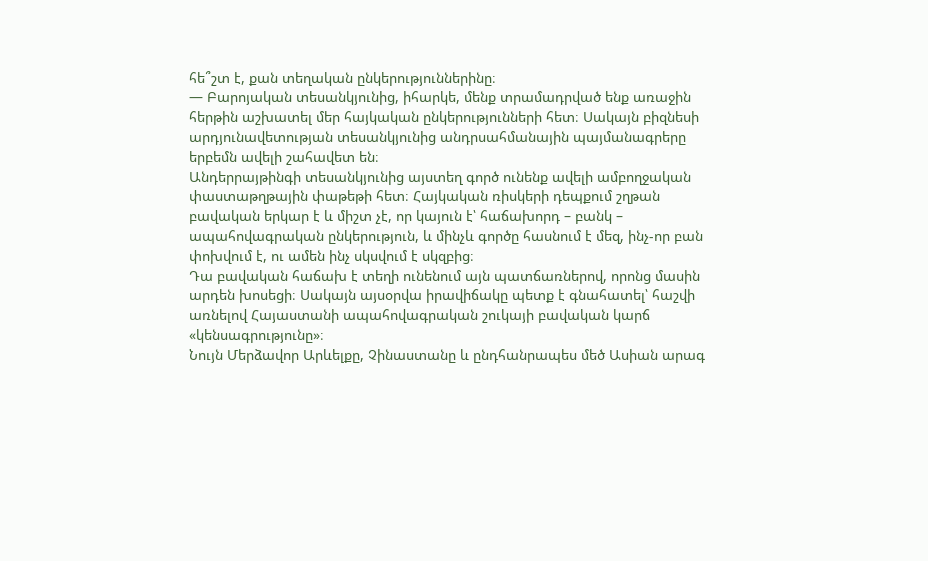հե՞շտ է, քան տեղական ընկերություններինը։
— Բարոյական տեսանկյունից, իհարկե, մենք տրամադրված ենք առաջին հերթին աշխատել մեր հայկական ընկերությունների հետ։ Սակայն բիզնեսի արդյունավետության տեսանկյունից անդրսահմանային պայմանագրերը երբեմն ավելի շահավետ են։
Անդերրայթինգի տեսանկյունից այստեղ գործ ունենք ավելի ամբողջական փաստաթղթային փաթեթի հետ։ Հայկական ռիսկերի դեպքում շղթան բավական երկար է և միշտ չէ, որ կայուն է՝ հաճախորդ – բանկ – ապահովագրական ընկերություն, և մինչև գործը հասնում է մեզ, ինչ-որ բան փոխվում է, ու ամեն ինչ սկսվում է սկզբից։
Դա բավական հաճախ է տեղի ունենում այն պատճառներով, որոնց մասին արդեն խոսեցի։ Սակայն այսօրվա իրավիճակը պետք է գնահատել՝ հաշվի առնելով Հայաստանի ապահովագրական շուկայի բավական կարճ «կենսագրությունը»։
Նույն Մերձավոր Արևելքը, Չինաստանը և ընդհանրապես մեծ Ասիան արագ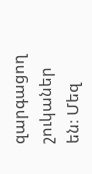զարգացող շուկաներ են։ Մեզ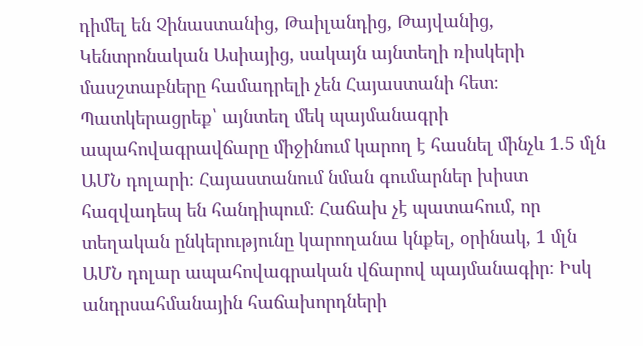դիմել են Չինաստանից, Թաիլանդից, Թայվանից, Կենտրոնական Ասիայից, սակայն այնտեղի ռիսկերի մասշտաբները համադրելի չեն Հայաստանի հետ։
Պատկերացրեք՝ այնտեղ մեկ պայմանագրի ապահովագրավճարը միջինում կարող է հասնել մինչև 1.5 մլն ԱՄՆ դոլարի։ Հայաստանում նման գումարներ խիստ հազվադեպ են հանդիպում։ Հաճախ չէ պատահում, որ տեղական ընկերությունը կարողանա կնքել, օրինակ, 1 մլն ԱՄՆ դոլար ապահովագրական վճարով պայմանագիր։ Իսկ անդրսահմանային հաճախորդների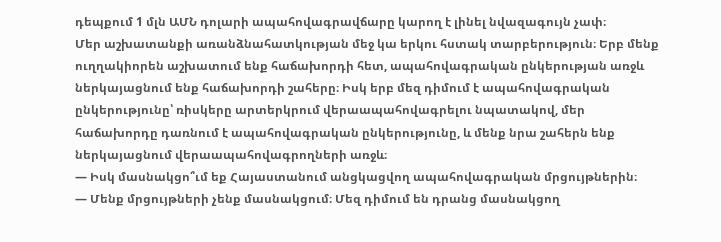դեպքում 1 մլն ԱՄՆ դոլարի ապահովագրավճարը կարող է լինել նվազագույն չափ։
Մեր աշխատանքի առանձնահատկության մեջ կա երկու հստակ տարբերություն։ Երբ մենք ուղղակիորեն աշխատում ենք հաճախորդի հետ, ապահովագրական ընկերության առջև ներկայացնում ենք հաճախորդի շահերը։ Իսկ երբ մեզ դիմում է ապահովագրական ընկերությունը՝ ռիսկերը արտերկրում վերաապահովագրելու նպատակով, մեր հաճախորդը դառնում է ապահովագրական ընկերությունը, և մենք նրա շահերն ենք ներկայացնում վերաապահովագրողների առջև։
— Իսկ մասնակցո՞ւմ եք Հայաստանում անցկացվող ապահովագրական մրցույթներին։
— Մենք մրցույթների չենք մասնակցում։ Մեզ դիմում են դրանց մասնակցող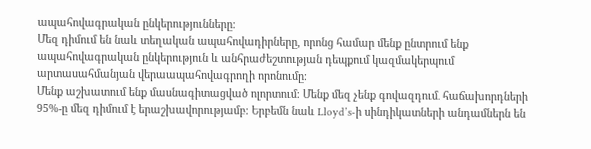ապահովագրական ընկերությունները։
Մեզ դիմում են նաև տեղական ապահովադիրները, որոնց համար մենք ընտրում ենք ապահովագրական ընկերություն և անհրաժեշտության դեպքում կազմակերպում արտասահմանյան վերաապահովագրողի որոնումը։
Մենք աշխատում ենք մասնագիտացված ոլորտում։ Մենք մեզ չենք գովազդում․ հաճախորդների 95%-ը մեզ դիմում է երաշխավորությամբ։ Երբեմն նաև Lloyd’s-ի սինդիկատների անդամներն են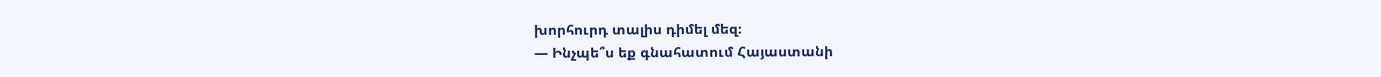խորհուրդ տալիս դիմել մեզ։
— Ինչպե՞ս եք գնահատում Հայաստանի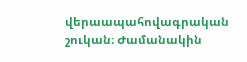վերաապահովագրական շուկան։ Ժամանակին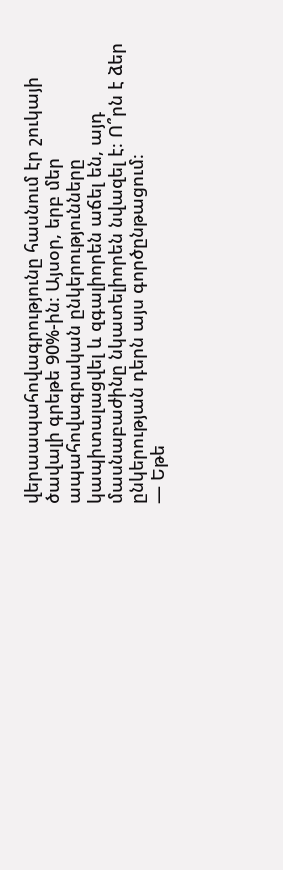վերաապահովագրությունը հասնում էր շուկայի ծավալի գրեթե 90%-ին։ Այսօր, երբ մեր ապահովագրական ընկերությունները կապիտալացվել և զգալիորեն աճել են, այդ մասնաբաժինը նկատելիորեն նվազել է։ Ո՞րն է ձեր ընկերության դերն այս գործընթացում։
— Եթե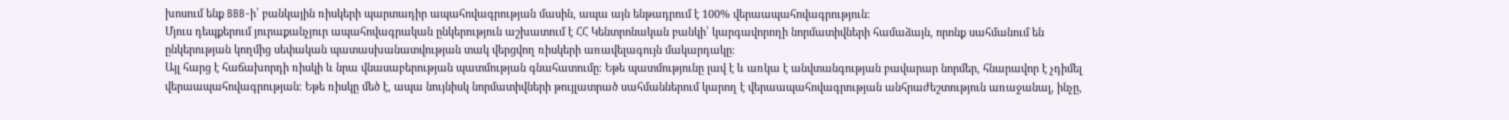խոսում ենք BBB-ի՝ բանկային ռիսկերի պարտադիր ապահովագրության մասին, ապա այն ենթադրում է 100% վերաապահովագրություն։
Մյուս դեպքերում յուրաքանչյուր ապահովագրական ընկերություն աշխատում է ՀՀ Կենտրոնական բանկի՝ կարգավորողի նորմատիվների համաձայն, որոնք սահմանում են ընկերության կողմից սեփական պատասխանատվության տակ վերցվող ռիսկերի առավելագույն մակարդակը։
Այլ հարց է հաճախորդի ռիսկի և նրա վնասաբերության պատմության գնահատումը։ Եթե պատմությունը լավ է և առկա է անվտանգության բավարար նորմեր, հնարավոր է չդիմել վերաապահովագրության։ Եթե ռիսկը մեծ է, ապա նույնիսկ նորմատիվների թույլատրած սահմաններում կարող է վերաապահովագրության անհրաժեշտություն առաջանալ, ինչը,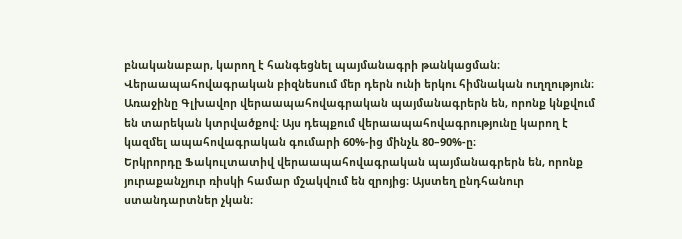բնականաբար, կարող է հանգեցնել պայմանագրի թանկացման։
Վերաապահովագրական բիզնեսում մեր դերն ունի երկու հիմնական ուղղություն։
Առաջինը Գլխավոր վերաապահովագրական պայմանագրերն են, որոնք կնքվում են տարեկան կտրվածքով։ Այս դեպքում վերաապահովագրությունը կարող է կազմել ապահովագրական գումարի 60%-ից մինչև 80–90%-ը։
Երկրորդը Ֆակուլտատիվ վերաապահովագրական պայմանագրերն են, որոնք յուրաքանչյուր ռիսկի համար մշակվում են զրոյից։ Այստեղ ընդհանուր ստանդարտներ չկան։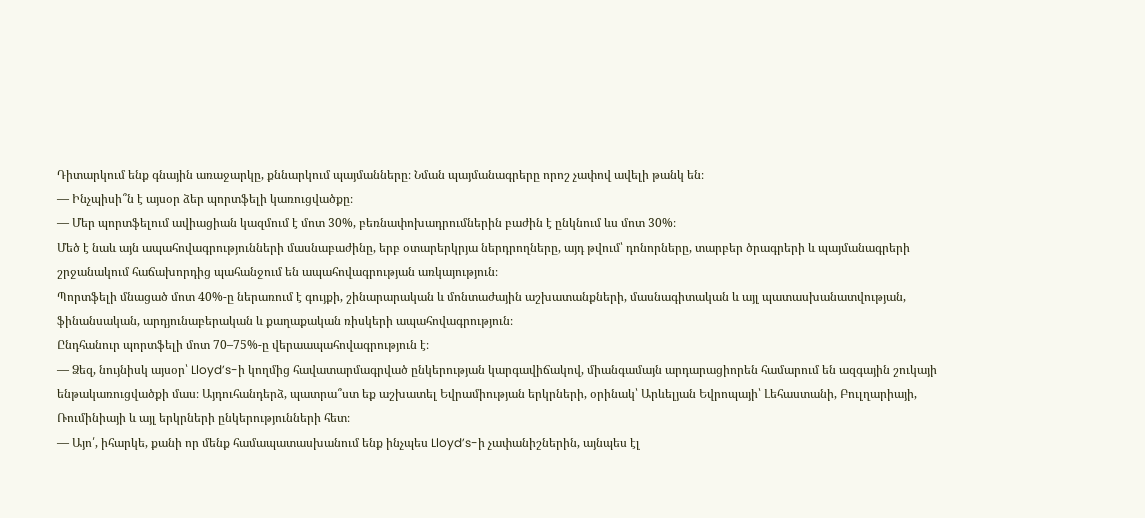Դիտարկում ենք գնային առաջարկը, քննարկում պայմանները։ Նման պայմանագրերը որոշ չափով ավելի թանկ են։
— Ինչպիսի՞ն է այսօր ձեր պորտֆելի կառուցվածքը։
— Մեր պորտֆելում ավիացիան կազմում է մոտ 30%, բեռնափոխադրումներին բաժին է ընկնում ևս մոտ 30%։
Մեծ է նաև այն ապահովագրությունների մասնաբաժինը, երբ օտարերկրյա ներդրողները, այդ թվում՝ դոնորները, տարբեր ծրագրերի և պայմանագրերի շրջանակում հաճախորդից պահանջում են ապահովագրության առկայություն։
Պորտֆելի մնացած մոտ 40%-ը ներառում է գույքի, շինարարական և մոնտաժային աշխատանքների, մասնագիտական և այլ պատասխանատվության, ֆինանսական, արդյունաբերական և քաղաքական ռիսկերի ապահովագրություն։
Ընդհանուր պորտֆելի մոտ 70–75%-ը վերաապահովագրություն է։
— Ձեզ, նույնիսկ այսօր՝ Lloyd’s-ի կողմից հավատարմագրված ընկերության կարգավիճակով, միանգամայն արդարացիորեն համարում են ազգային շուկայի ենթակառուցվածքի մաս։ Այդուհանդերձ, պատրա՞ստ եք աշխատել Եվրամիության երկրների, օրինակ՝ Արևելյան Եվրոպայի՝ Լեհաստանի, Բուլղարիայի, Ռումինիայի և այլ երկրների ընկերությունների հետ։
— Այո՛, իհարկե, քանի որ մենք համապատասխանում ենք ինչպես Lloyd’s-ի չափանիշներին, այնպես էլ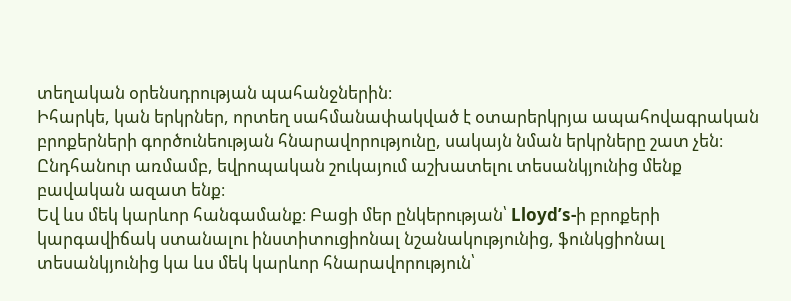տեղական օրենսդրության պահանջներին։
Իհարկե, կան երկրներ, որտեղ սահմանափակված է օտարերկրյա ապահովագրական բրոքերների գործունեության հնարավորությունը, սակայն նման երկրները շատ չեն։ Ընդհանուր առմամբ, եվրոպական շուկայում աշխատելու տեսանկյունից մենք բավական ազատ ենք։
Եվ ևս մեկ կարևոր հանգամանք։ Բացի մեր ընկերության՝ Lloyd’s-ի բրոքերի կարգավիճակ ստանալու ինստիտուցիոնալ նշանակությունից, ֆունկցիոնալ տեսանկյունից կա ևս մեկ կարևոր հնարավորություն՝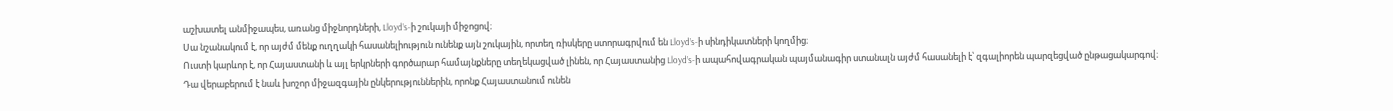աշխատել անմիջապես, առանց միջնորդների, Lloyd’s-ի շուկայի միջոցով։
Սա նշանակում է, որ այժմ մենք ուղղակի հասանելիություն ունենք այն շուկային, որտեղ ռիսկերը ստորագրվում են Lloyd’s-ի սինդիկատների կողմից։
Ուստի կարևոր է, որ Հայաստանի և այլ երկրների գործարար համայնքները տեղեկացված լինեն, որ Հայաստանից Lloyd’s-ի ապահովագրական պայմանագիր ստանալն այժմ հասանելի է՝ զգալիորեն պարզեցված ընթացակարգով։
Դա վերաբերում է նաև խոշոր միջազգային ընկերություններին, որոնք Հայաստանում ունեն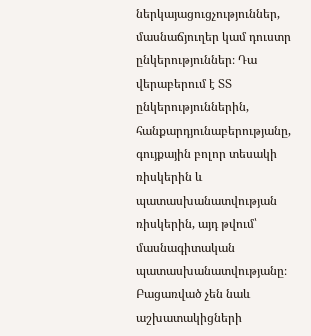ներկայացուցչություններ, մասնաճյուղեր կամ դուստր ընկերություններ։ Դա վերաբերում է ՏՏ ընկերություններին, հանքարդյունաբերությանը, գույքային բոլոր տեսակի ռիսկերին և պատասխանատվության ռիսկերին, այդ թվում՝ մասնագիտական պատասխանատվությանը։ Բացառված չեն նաև աշխատակիցների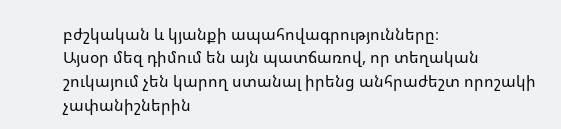բժշկական և կյանքի ապահովագրությունները։
Այսօր մեզ դիմում են այն պատճառով, որ տեղական շուկայում չեն կարող ստանալ իրենց անհրաժեշտ որոշակի չափանիշներին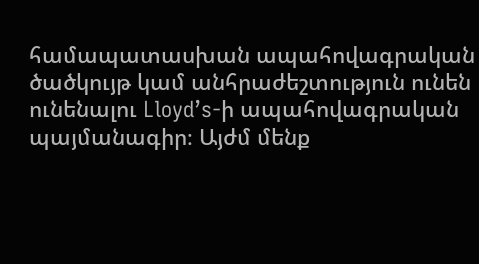համապատասխան ապահովագրական ծածկույթ կամ անհրաժեշտություն ունեն ունենալու Lloyd’s-ի ապահովագրական պայմանագիր։ Այժմ մենք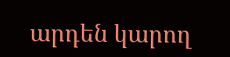արդեն կարող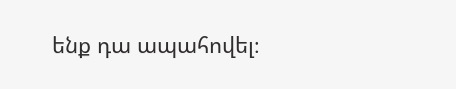ենք դա ապահովել։